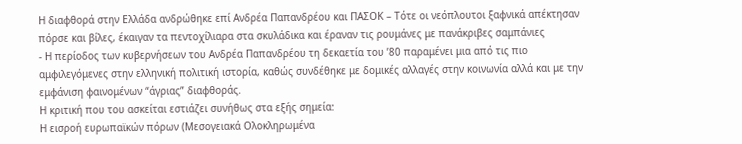Η διαφθορά στην Ελλάδα ανδρώθηκε επί Ανδρέα Παπανδρέου και ΠΑΣΟΚ – Τότε οι νεόπλουτοι ξαφνικά απέκτησαν πόρσε και βίλες, έκαιγαν τα πεντοχίλιαρα στα σκυλάδικα και έραναν τις ρουμάνες με πανάκριβες σαμπάνιες
- Η περίοδος των κυβερνήσεων του Ανδρέα Παπανδρέου τη δεκαετία του ’80 παραμένει μια από τις πιο αμφιλεγόμενες στην ελληνική πολιτική ιστορία, καθώς συνδέθηκε με δομικές αλλαγές στην κοινωνία αλλά και με την εμφάνιση φαινομένων “άγριας” διαφθοράς.
Η κριτική που του ασκείται εστιάζει συνήθως στα εξής σημεία:
Η εισροή ευρωπαϊκών πόρων (Μεσογειακά Ολοκληρωμένα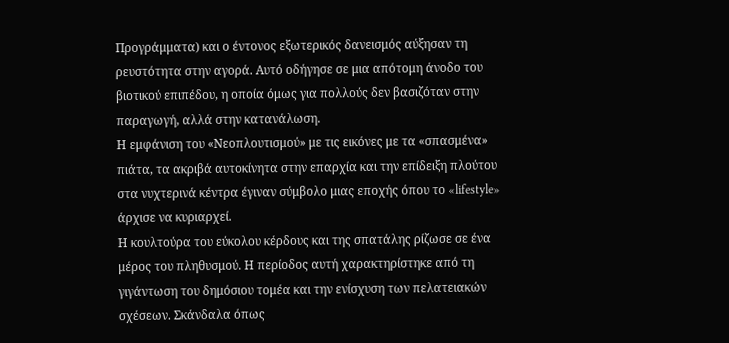Προγράμματα) και ο έντονος εξωτερικός δανεισμός αύξησαν τη ρευστότητα στην αγορά. Αυτό οδήγησε σε μια απότομη άνοδο του βιοτικού επιπέδου, η οποία όμως για πολλούς δεν βασιζόταν στην παραγωγή, αλλά στην κατανάλωση.
Η εμφάνιση του «Νεοπλουτισμού» με τις εικόνες με τα «σπασμένα» πιάτα, τα ακριβά αυτοκίνητα στην επαρχία και την επίδειξη πλούτου στα νυχτερινά κέντρα έγιναν σύμβολο μιας εποχής όπου το «lifestyle» άρχισε να κυριαρχεί.
Η κουλτούρα του εύκολου κέρδους και της σπατάλης ρίζωσε σε ένα μέρος του πληθυσμού. Η περίοδος αυτή χαρακτηρίστηκε από τη γιγάντωση του δημόσιου τομέα και την ενίσχυση των πελατειακών σχέσεων. Σκάνδαλα όπως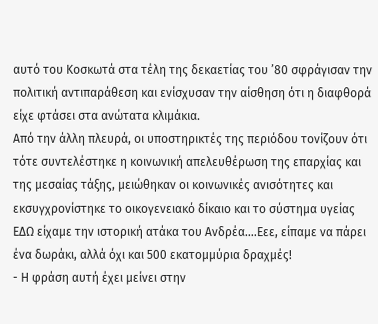αυτό του Κοσκωτά στα τέλη της δεκαετίας του ’80 σφράγισαν την πολιτική αντιπαράθεση και ενίσχυσαν την αίσθηση ότι η διαφθορά είχε φτάσει στα ανώτατα κλιμάκια.
Από την άλλη πλευρά, οι υποστηρικτές της περιόδου τονίζουν ότι τότε συντελέστηκε η κοινωνική απελευθέρωση της επαρχίας και της μεσαίας τάξης, μειώθηκαν οι κοινωνικές ανισότητες και εκσυγχρονίστηκε το οικογενειακό δίκαιο και το σύστημα υγείας
ΕΔΩ είχαμε την ιστορική ατάκα του Ανδρέα….Εεε, είπαμε να πάρει ένα δωράκι, αλλά όχι και 500 εκατομμύρια δραχμές!
- Η φράση αυτή έχει μείνει στην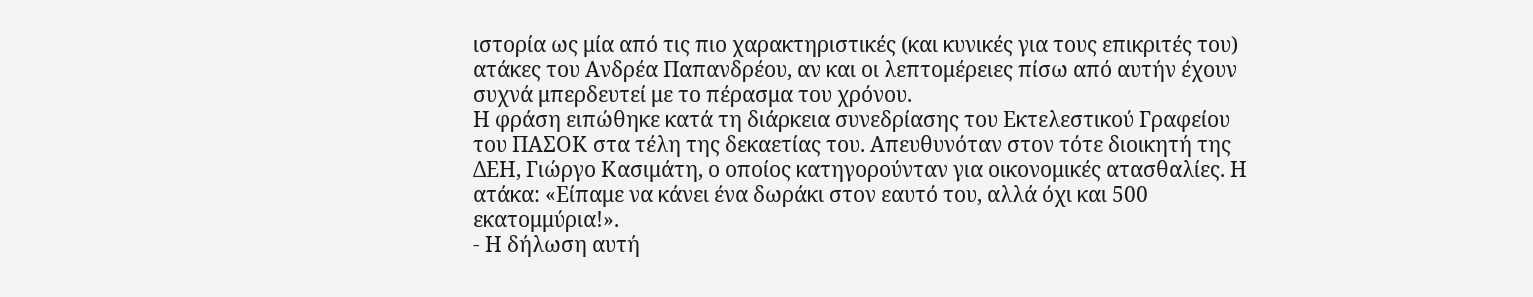ιστορία ως μία από τις πιο χαρακτηριστικές (και κυνικές για τους επικριτές του) ατάκες του Ανδρέα Παπανδρέου, αν και οι λεπτομέρειες πίσω από αυτήν έχουν συχνά μπερδευτεί με το πέρασμα του χρόνου.
Η φράση ειπώθηκε κατά τη διάρκεια συνεδρίασης του Εκτελεστικού Γραφείου του ΠΑΣΟΚ στα τέλη της δεκαετίας του. Απευθυνόταν στον τότε διοικητή της ΔΕΗ, Γιώργο Κασιμάτη, ο οποίος κατηγορούνταν για οικονομικές ατασθαλίες. Η ατάκα: «Είπαμε να κάνει ένα δωράκι στον εαυτό του, αλλά όχι και 500 εκατομμύρια!».
- Η δήλωση αυτή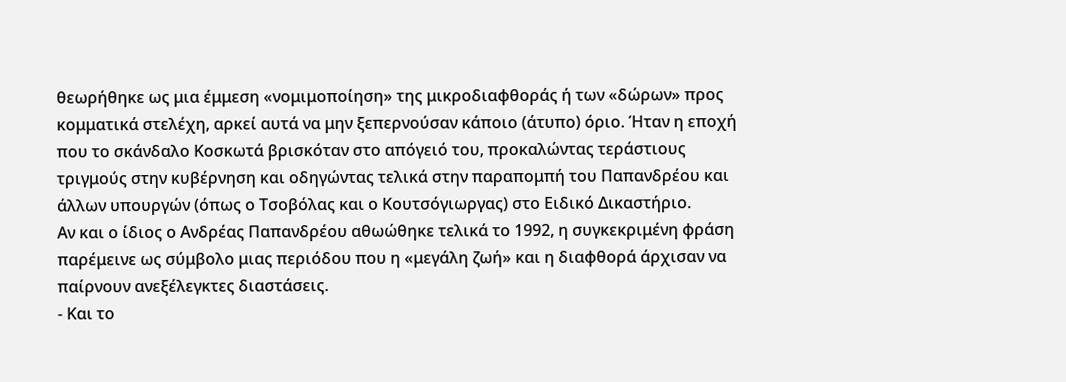θεωρήθηκε ως μια έμμεση «νομιμοποίηση» της μικροδιαφθοράς ή των «δώρων» προς κομματικά στελέχη, αρκεί αυτά να μην ξεπερνούσαν κάποιο (άτυπο) όριο. Ήταν η εποχή που το σκάνδαλο Κοσκωτά βρισκόταν στο απόγειό του, προκαλώντας τεράστιους τριγμούς στην κυβέρνηση και οδηγώντας τελικά στην παραπομπή του Παπανδρέου και άλλων υπουργών (όπως ο Τσοβόλας και ο Κουτσόγιωργας) στο Ειδικό Δικαστήριο.
Αν και ο ίδιος ο Ανδρέας Παπανδρέου αθωώθηκε τελικά το 1992, η συγκεκριμένη φράση παρέμεινε ως σύμβολο μιας περιόδου που η «μεγάλη ζωή» και η διαφθορά άρχισαν να παίρνουν ανεξέλεγκτες διαστάσεις.
- Και το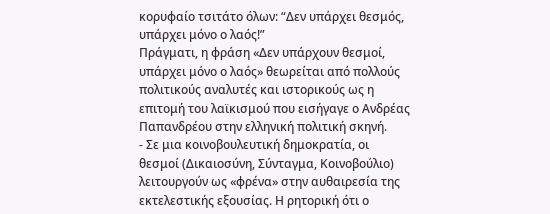κορυφαίο τσιτάτο όλων: “Δεν υπάρχει θεσμός, υπάρχει μόνο ο λαός!”
Πράγματι, η φράση «Δεν υπάρχουν θεσμοί, υπάρχει μόνο ο λαός» θεωρείται από πολλούς πολιτικούς αναλυτές και ιστορικούς ως η επιτομή του λαϊκισμού που εισήγαγε ο Ανδρέας Παπανδρέου στην ελληνική πολιτική σκηνή.
- Σε μια κοινοβουλευτική δημοκρατία, οι θεσμοί (Δικαιοσύνη, Σύνταγμα, Κοινοβούλιο) λειτουργούν ως «φρένα» στην αυθαιρεσία της εκτελεστικής εξουσίας. Η ρητορική ότι ο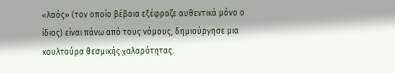«λαός» (τον οποίο βέβαια εξέφραζε αυθεντικά μόνο ο ίδιος) είναι πάνω από τους νόμους, δημιούργησε μια κουλτούρα θεσμικής χαλαρότητας.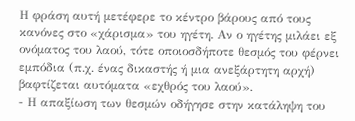Η φράση αυτή μετέφερε το κέντρο βάρους από τους κανόνες στο «χάρισμα» του ηγέτη. Αν ο ηγέτης μιλάει εξ ονόματος του λαού, τότε οποιοσδήποτε θεσμός του φέρνει εμπόδια (π.χ. ένας δικαστής ή μια ανεξάρτητη αρχή) βαφτίζεται αυτόματα «εχθρός του λαού».
- Η απαξίωση των θεσμών οδήγησε στην κατάληψη του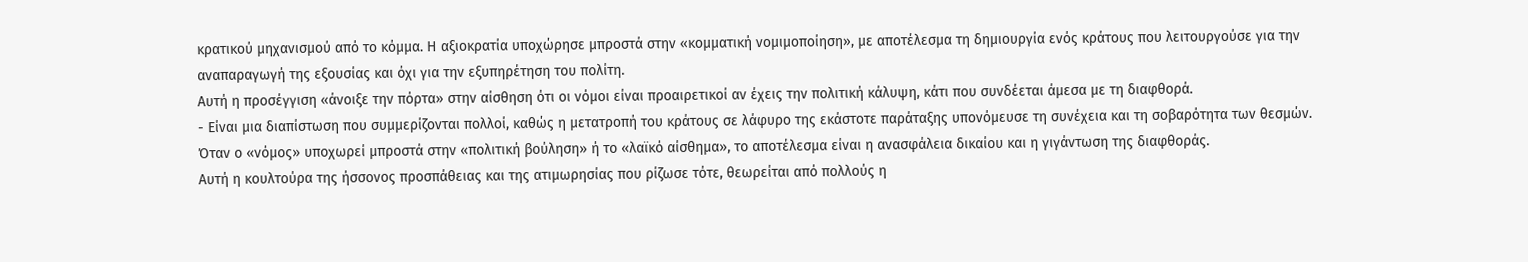κρατικού μηχανισμού από το κόμμα. Η αξιοκρατία υποχώρησε μπροστά στην «κομματική νομιμοποίηση», με αποτέλεσμα τη δημιουργία ενός κράτους που λειτουργούσε για την αναπαραγωγή της εξουσίας και όχι για την εξυπηρέτηση του πολίτη.
Αυτή η προσέγγιση «άνοιξε την πόρτα» στην αίσθηση ότι οι νόμοι είναι προαιρετικοί αν έχεις την πολιτική κάλυψη, κάτι που συνδέεται άμεσα με τη διαφθορά.
- Είναι μια διαπίστωση που συμμερίζονται πολλοί, καθώς η μετατροπή του κράτους σε λάφυρο της εκάστοτε παράταξης υπονόμευσε τη συνέχεια και τη σοβαρότητα των θεσμών. Όταν ο «νόμος» υποχωρεί μπροστά στην «πολιτική βούληση» ή το «λαϊκό αίσθημα», το αποτέλεσμα είναι η ανασφάλεια δικαίου και η γιγάντωση της διαφθοράς.
Αυτή η κουλτούρα της ήσσονος προσπάθειας και της ατιμωρησίας που ρίζωσε τότε, θεωρείται από πολλούς η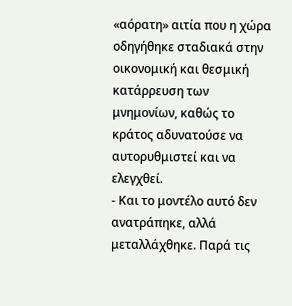«αόρατη» αιτία που η χώρα οδηγήθηκε σταδιακά στην οικονομική και θεσμική κατάρρευση των μνημονίων, καθώς το κράτος αδυνατούσε να αυτορυθμιστεί και να ελεγχθεί.
- Και το μοντέλο αυτό δεν ανατράπηκε, αλλά μεταλλάχθηκε. Παρά τις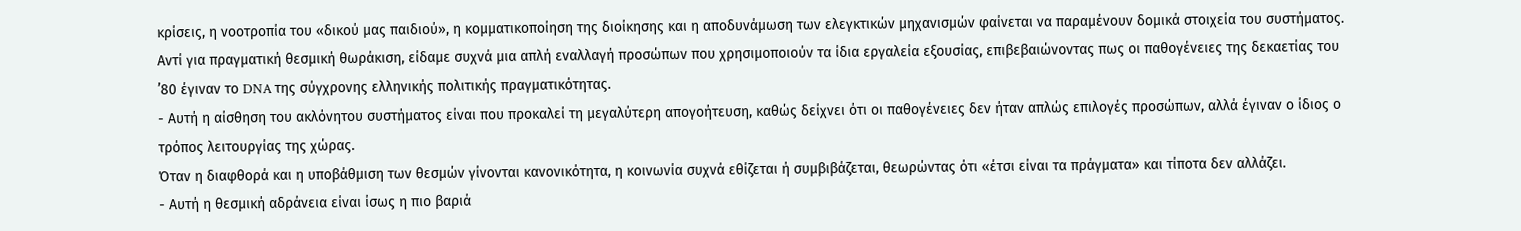κρίσεις, η νοοτροπία του «δικού μας παιδιού», η κομματικοποίηση της διοίκησης και η αποδυνάμωση των ελεγκτικών μηχανισμών φαίνεται να παραμένουν δομικά στοιχεία του συστήματος.
Αντί για πραγματική θεσμική θωράκιση, είδαμε συχνά μια απλή εναλλαγή προσώπων που χρησιμοποιούν τα ίδια εργαλεία εξουσίας, επιβεβαιώνοντας πως οι παθογένειες της δεκαετίας του ’80 έγιναν το DNA της σύγχρονης ελληνικής πολιτικής πραγματικότητας.
- Αυτή η αίσθηση του ακλόνητου συστήματος είναι που προκαλεί τη μεγαλύτερη απογοήτευση, καθώς δείχνει ότι οι παθογένειες δεν ήταν απλώς επιλογές προσώπων, αλλά έγιναν ο ίδιος ο τρόπος λειτουργίας της χώρας.
Όταν η διαφθορά και η υποβάθμιση των θεσμών γίνονται κανονικότητα, η κοινωνία συχνά εθίζεται ή συμβιβάζεται, θεωρώντας ότι «έτσι είναι τα πράγματα» και τίποτα δεν αλλάζει.
- Αυτή η θεσμική αδράνεια είναι ίσως η πιο βαριά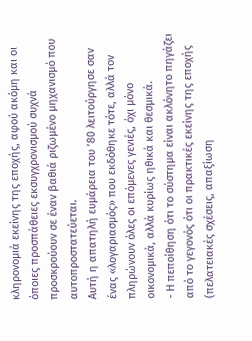κληρονομιά εκείνης της εποχής, αφού ακόμη και οι όποιες προσπάθειες εκσυγχρονισμού συχνά προσκρούουν σε έναν βαθιά ριζωμένο μηχανισμό που αυτοπροστατεύεται.
Αυτή η απατηλή ευμάρεια του ’80 λειτούργησε σαν ένας «λογαριασμός» που εκδόθηκε τότε, αλλά τον πληρώνουν όλες οι επόμενες γενιές, όχι μόνο οικονομικά, αλλά κυρίως ηθικά και θεσμικά.
- Η πεποίθηση ότι το σύστημα είναι ακλόνητο πηγάζει από το γεγονός ότι οι πρακτικές εκείνης της εποχής (πελατειακές σχέσεις, απαξίωση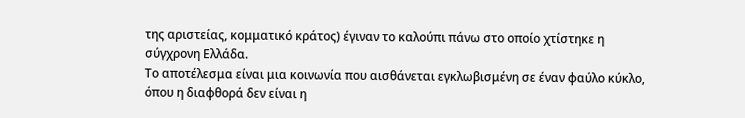της αριστείας, κομματικό κράτος) έγιναν το καλούπι πάνω στο οποίο χτίστηκε η σύγχρονη Ελλάδα.
Το αποτέλεσμα είναι μια κοινωνία που αισθάνεται εγκλωβισμένη σε έναν φαύλο κύκλο, όπου η διαφθορά δεν είναι η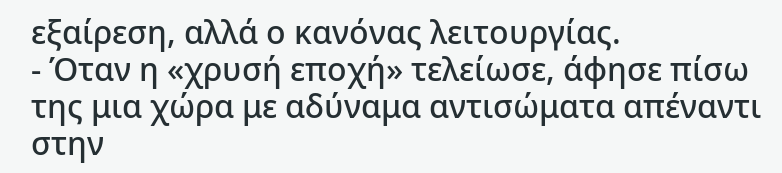εξαίρεση, αλλά ο κανόνας λειτουργίας.
- Όταν η «χρυσή εποχή» τελείωσε, άφησε πίσω της μια χώρα με αδύναμα αντισώματα απέναντι στην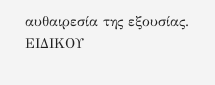αυθαιρεσία της εξουσίας.
EIΔΙΚΟΥ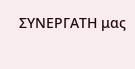ΣΥΝΕΡΓΑΤΗ μας